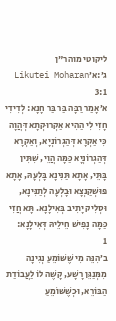ליקוטי מוהר"ן ג׳:א׳Likutei Moharan 3:1
א׳אָמַר רַבָּה בַּר בַּר חָנָא: לְדִידִי חָזִי לִי הַהִיא אַקְרוּקְתָא דְּהֲוָה כִּי אַקְרָא דְּהַגְרוֹנְיָא, וְאַקְרָא דְּהַגְרוֹנְיָא כַּמָּה הֲוֵי, שִׁתִּין בָּתֵּי, אָתָא תַּנִּינָא בָּלְעָהּ, אָתָא פּוּשְׁקַנְצָא וּבָלְעָה לְתַנִּינָא, וּסְלִיק יָתִיב בְּאִילָנָא. תָּא חֲזִי כַּמָּה נָפִישׁ חֵילֵיהּ דְּאִילָנָא:
1
ב׳הִנֵּה מִי שֶׁשּׁוֹמֵעַ נְגִינָה מִמְּנַגֵּן רָשָׁע, קָשֶׁה לוֹ לַעֲבוֹדַת הַבּוֹרֵא, וּכְשֶׁשּׁוֹמֵעַ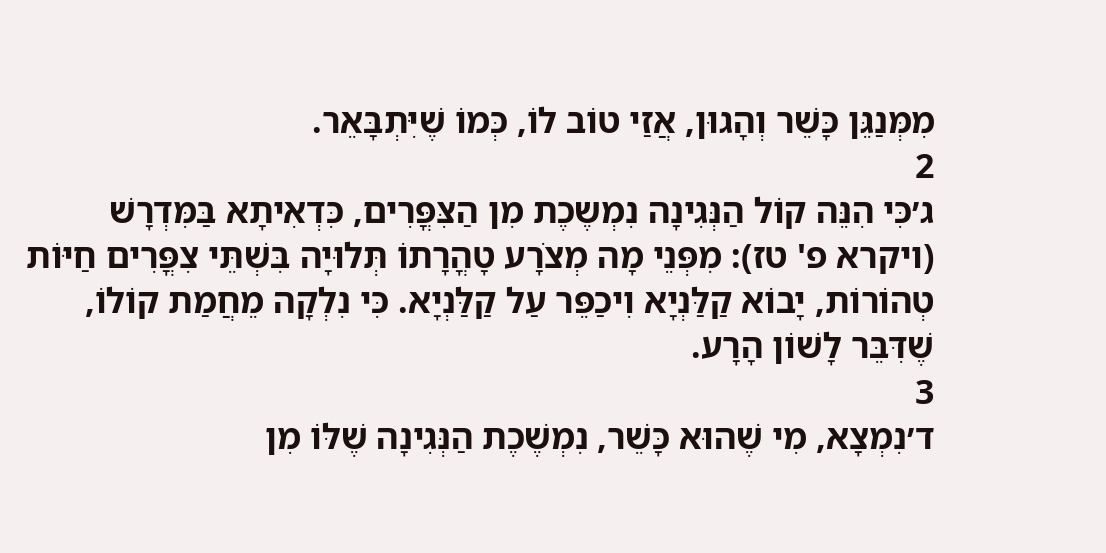מִמְּנַגֵּן כָּשֵׁר וְהָגוּן, אֲזַי טוֹב לוֹ, כְּמוֹ שֶׁיִּתְבָּאֵר.
2
ג׳כִּי הִנֵּה קוֹל הַנְּגִינָה נִמְשֶכֶת מִן הַצִּפֳּרִים, כִּדְאִיתָא בַּמִּדְרָשׁ (ויקרא פ' טז): מִפְּנֵי מָה מְצֹרָע טָהֳרָתוֹ תְּלוּיָה בִּשְׁתֵּי צִפֳּרִים חַיּוֹת טְהוֹרוֹת, יָבוֹא קַלַּנְיָא וִיכַפֵּר עַל קַלַּנְיָא. כִּי נִלְקָה מֵחֲמַת קוֹלוֹ, שֶׁדִּבֵּר לָשׁוֹן הָרָע.
3
ד׳נִמְצָא, מִי שֶׁהוּא כָּשֵׁר, נִמְשֶׁכֶת הַנְּגִינָה שֶׁלּוֹ מִן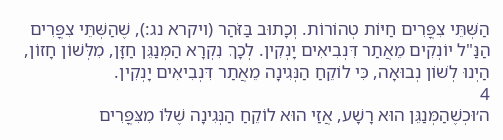הַשְּׁתֵּי צִפֳּרִים חַיּוֹת טְהוֹרוֹת. וְכָתוּב בַּזֹּהַר (ויקרא נג:), שֶׁהַשְּׁתֵּי צִפֳּרִים הַנַּ"ל יוֹנְקִים מֵאֲתַר דִּנְבִיאִים יָנְקִין. לְכָךְ נִקְרָא הַמְּנַגֵּן חַזָּן, מִלְּשׁוֹן חָזוֹן, הַיְנוּ לְשׁוֹן נְבוּאָה, כִּי לוֹקֵחַ הַנְּגִינָה מֵאֲתַר דִּנְבִיאִים יָנְקִין.
4
ה׳וּכְשֶׁהַמְּנַגֵּן הוּא רָשָׁע, אֲזַי הוּא לוֹקֵחַ הַנְּגִינָה שֶׁלּוֹ מִצִּפֳּרִים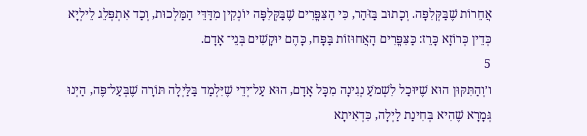אֲחֵרוֹת שֶׁבַּקְּלִפָּה. וְכָתוּב בַּזֹּהַר, כִּי הַצִּפֳּרִים שֶׁבַּקְּלִפָּה יוֹנְקִין מִדַּדֵּי הַמַּלְכוּת, וְכַד אִתְפְּלֵג לֵילְיָא כְּדֵין כְּרוֹזָא כָּרֵז: כַּצִּפֳּרִים הָאֲחוּזוֹת בַּפָּח, כָּהֶם יוּקָשִׁים בְּנֵי־ אָדָם.
5
ו׳וְהַתִּקּוּן הוּא שֶׁיּוּכַל לִשְׁמֹעַ נְגִינָה מִכָּל אָדָם, הוּא עַל־יְדֵי שֶׁיִּלְמַד בַּלַּיְלָה תּוֹרָה שֶׁבְּעַל־פֶּה, הַיְנוּ גְּמָרָא שֶׁהִיא בְּחִינַת לַיְלָה, כִּדְאִיתָא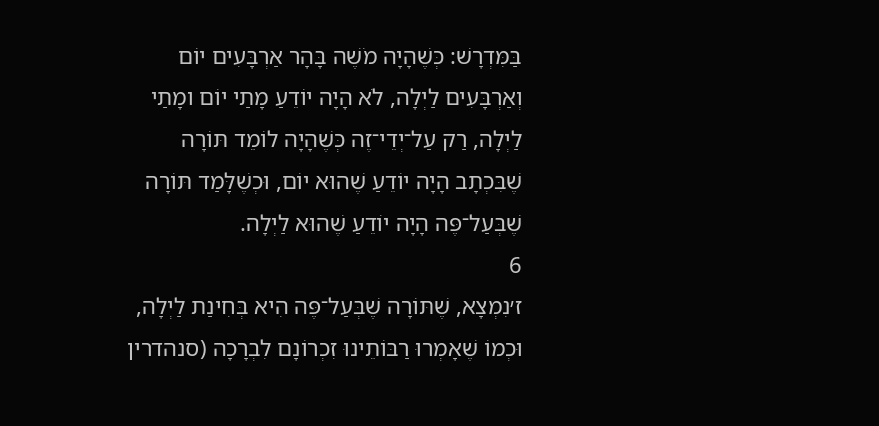בַּמִּדְרָשׁ: כְּשֶׁהָיָה מֹשֶׁה בָּהָר אַרְבָּעִים יוֹם וְאַרְבָּעִים לַיְלָה, לֹא הָיָה יוֹדֵעַ מָתַי יוֹם ומָתַי לַיְלָה, רַק עַל־יְדֵי־זֶה כְּשֶׁהָיָה לוֹמֵד תּוֹרָה שֶׁבִּכְתָב הָיָה יוֹדֵעַ שֶׁהוּא יוֹם, וּכְשֶׁלָּמַד תּוֹרָה שֶׁבְּעַל־פֶּה הָיָה יוֹדֵעַ שֶׁהוּא לַיְלָה.
6
ז׳נִמְצָא, שֶׁתּוֹרָה שֶׁבְּעַל־פֶּה הִיא בְּחִינַת לַיְלָה, וּכְמוֹ שֶׁאָמְרוּ רַבּוֹתֵינוּ זִכְרוֹנָם לִבְרָכָה (סנהדרין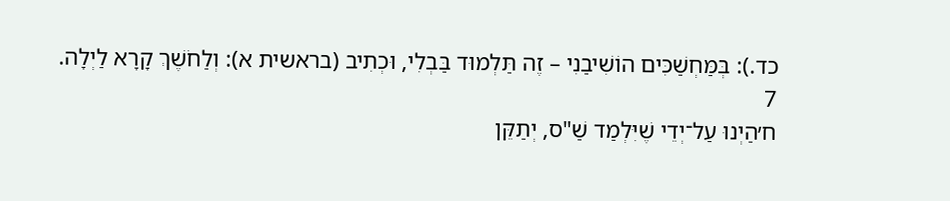כד.): בְּמַּחְשַׁכִּים הוֹשִׁיבַנִי – זֶה תַּלְמוּד בַּבְלִי, וּכְתִיב (בראשית א): וְלַחֹשֶׁךְ קָרָא לַיְלָה.
7
ח׳הַיְנוּ עַל־יְדֵי שֶׁיִּלְמַד שַׁ"ס, יְתַקֵּן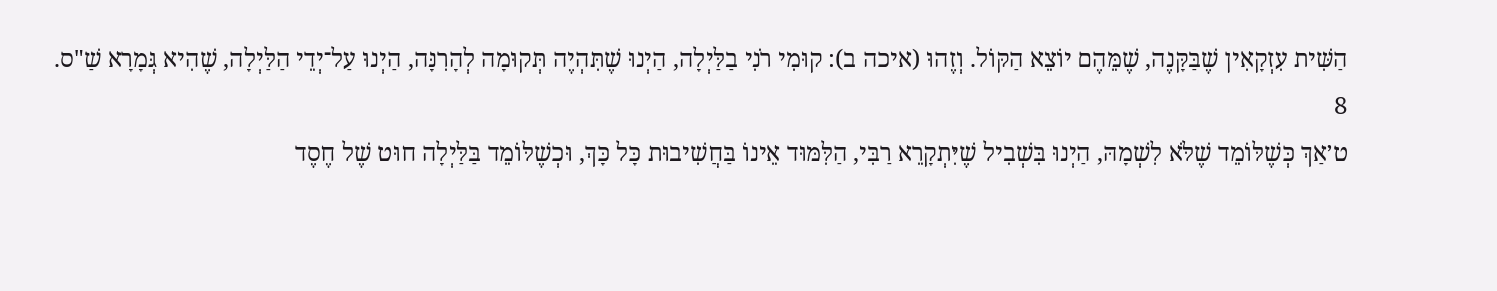הַשִּׁית עִזְקָאִין שֶׁבַּקָּנֶה, שֶׁמֵּהֶם יוֹצֵא הַקּוֹל. וְזֶהוּ (איכה ב): קוּמִי רֹנִי בַלַּיְלָה, הַיְנוּ שֶׁתִּהְיֶה תְּקוּמָה לְהָרִנָּה, הַיְנוּ עַל־יְדֵי הַלַּיְלָה, שֶׁהִיא גְּמָרָא שַׁ"ס.
8
ט׳אַךְ כְּשֶׁלּוֹמֵד שֶׁלֹּא לִשְׁמָהּ, הַיְנוּ בִּשְׁבִיל שֶׁיִּתְקָרֵא רַבִּי, הַלִּמּוּד אֵינוֹ בַּחֲשִׁיבוּת כָּל כָּךְ, וּכְשֶׁלּוֹמֵד בַּלַּיְלָה חוּט שֶׁל חֶסֶד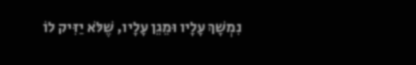נִמְשָׁךְ עָלָיו וּמֵגֵן עָלָיו, שֶׁלֹּא יַזִּיק לוֹ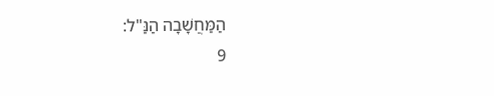הַמַּחֲשָׁבָה הַנַּ"ל:
9